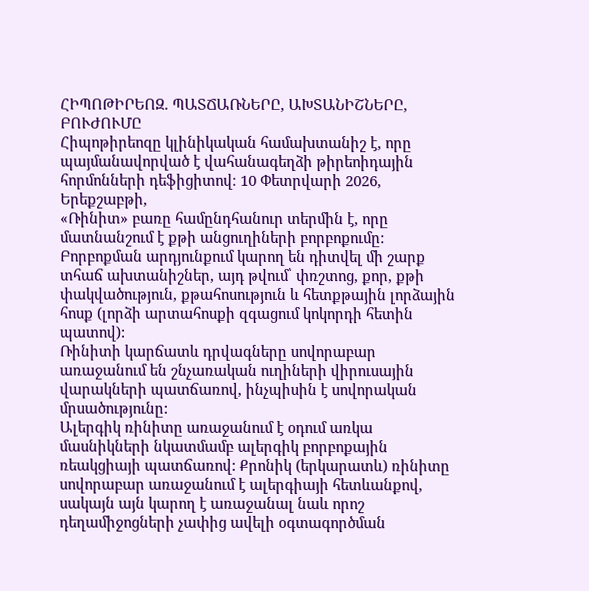ՀԻՊՈԹԻՐԵՈԶ. ՊԱՏՃԱՌՆԵՐԸ, ԱԽՏԱՆԻՇՆԵՐԸ, ԲՈՒԺՈՒՄԸ
Հիպոթիրեոզը կլինիկական համախտանիշ է, որը պայմանավորված է վահանագեղձի թիրեոիդային հորմոնների դեֆիցիտով։ 10 Փետրվարի 2026, Երեքշաբթի,
«Ռինիտ» բառը համընդհանուր տերմին է, որը մատնանշում է քթի անցուղիների բորբոքումը: Բորբոքման արդյունքում կարող են դիտվել մի շարք տհաճ ախտանիշներ, այդ թվում՝ փռշտոց, քոր, քթի փակվածություն, քթահոսություն և հետքթային լորձային հոսք (լորձի արտահոսքի զգացում կոկորդի հետին պատով):
Ռինիտի կարճատև դրվագները սովորաբար առաջանում են շնչառական ուղիների վիրուսային վարակների պատճառով, ինչպիսին է սովորական մրսածությունը:
Ալերգիկ ռինիտը առաջանում է օդում առկա մասնիկների նկատմամբ ալերգիկ բորբոքային ռեակցիայի պատճառով: Քրոնիկ (երկարատև) ռինիտը սովորաբար առաջանում է ալերգիայի հետևանքով, սակայն այն կարող է առաջանալ նաև որոշ դեղամիջոցների չափից ավելի օգտագործման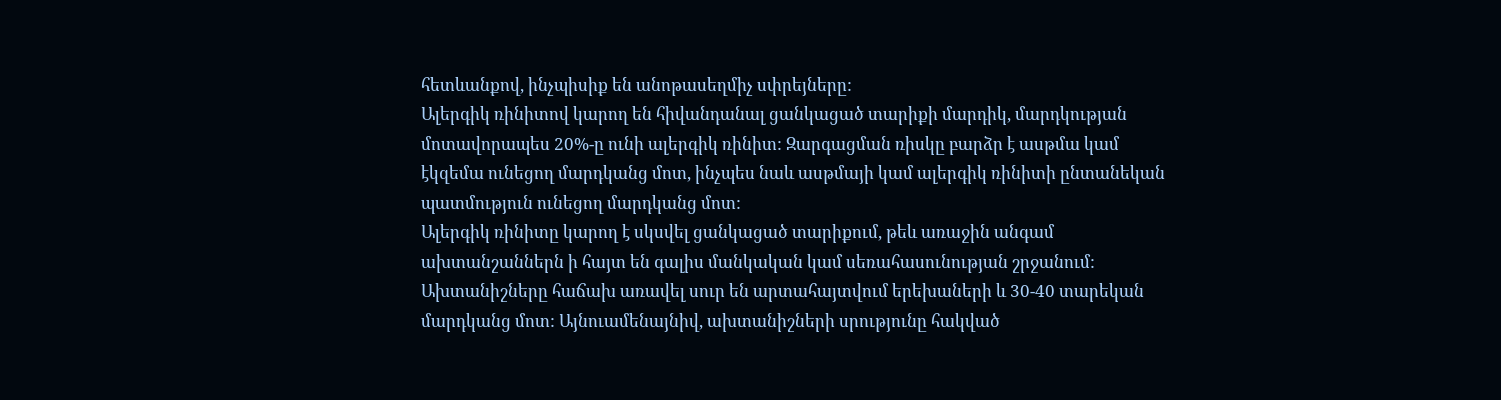հետևանքով, ինչպիսիք են անոթասեղմիչ սփրեյները:
Ալերգիկ ռինիտով կարող են հիվանդանալ ցանկացած տարիքի մարդիկ, մարդկության մոտավորապես 20%-ը ունի ալերգիկ ռինիտ: Զարգացման ռիսկը բարձր է ասթմա կամ էկզեմա ունեցող մարդկանց մոտ, ինչպես նաև ասթմայի կամ ալերգիկ ռինիտի ընտանեկան պատմություն ունեցող մարդկանց մոտ:
Ալերգիկ ռինիտը կարող է սկսվել ցանկացած տարիքում, թեև առաջին անգամ ախտանշաններն ի հայտ են գալիս մանկական կամ սեռահասունության շրջանում: Ախտանիշները հաճախ առավել սուր են արտահայտվում երեխաների և 30-40 տարեկան մարդկանց մոտ: Այնուամենայնիվ, ախտանիշների սրությունը հակված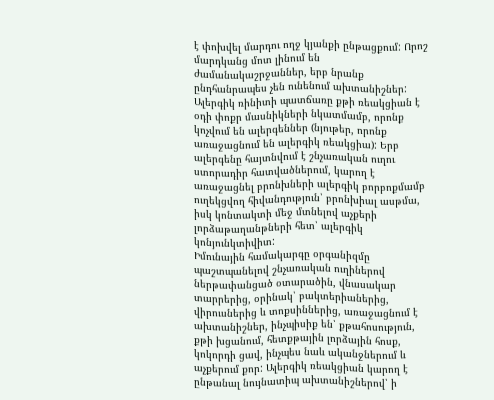է փոխվել մարդու ողջ կյանքի ընթացքում: Որոշ մարդկանց մոտ լինում են ժամանակաշրջաններ, երբ նրանք ընդհանրապես չեն ունենում ախտանիշներ:
Ալերգիկ ռինիտի պատճառը քթի ռեակցիան է օդի փոքր մասնիկների նկատմամբ, որոնք կոչվում են ալերգեններ (նյութեր, որոնք առաջացնում են ալերգիկ ռեակցիա): Երբ ալերգենը հայտնվում է շնչառական ուղու ստորադիր հատվածներում, կարող է առաջացնել բրոնխների ալերգիկ բորբոքմամբ ուղեկցվող հիվանդություն՝ բրոնխիալ ասթմա, իսկ կոնտակտի մեջ մտնելով աչքերի լորձաթաղանթների հետ՝ ալերգիկ կոնյունկտիվիտ:
Իմունային համակարգը օրգանիզմը պաշտպանելով շնչառական ուղիներով ներթափանցած օտարածին, վնասակար տարրերից, օրինակ՝ բակտերիաներից, վիրուսներից և տոքսիններից, առաջացնում է ախտանիշներ, ինչպիսիք են՝ քթահոսություն, քթի խցանում, հետքթային լորձային հոսք, կոկորդի ցավ, ինչպես նաև ականջներում և աչքերում քոր: Ալերգիկ ռեակցիան կարող է ընթանալ նույնատիպ ախտանիշներով՝ ի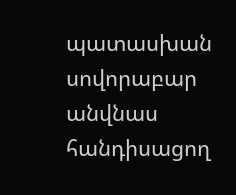պատասխան սովորաբար անվնաս հանդիսացող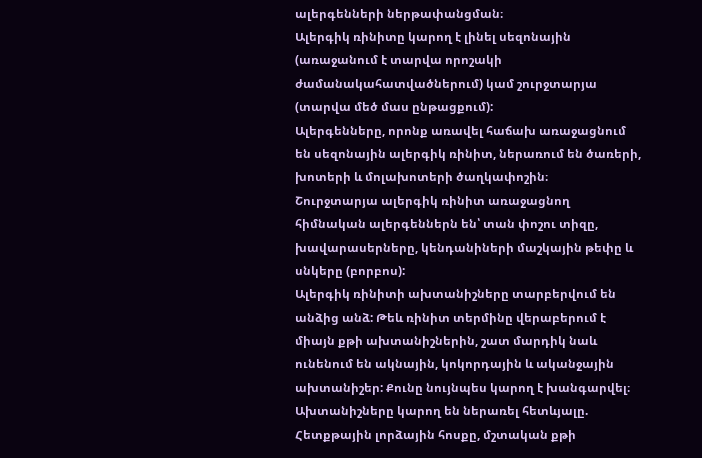ալերգենների ներթափանցման։
Ալերգիկ ռինիտը կարող է լինել սեզոնային (առաջանում է տարվա որոշակի ժամանակահատվածներում) կամ շուրջտարյա (տարվա մեծ մաս ընթացքում):
Ալերգենները, որոնք առավել հաճախ առաջացնում են սեզոնային ալերգիկ ռինիտ, ներառում են ծառերի, խոտերի և մոլախոտերի ծաղկափոշին։
Շուրջտարյա ալերգիկ ռինիտ առաջացնող հիմնական ալերգեններն են՝ տան փոշու տիզը, խավարասերները, կենդանիների մաշկային թեփը և սնկերը (բորբոս):
Ալերգիկ ռինիտի ախտանիշները տարբերվում են անձից անձ: Թեև ռինիտ տերմինը վերաբերում է միայն քթի ախտանիշներին, շատ մարդիկ նաև ունենում են ակնային, կոկորդային և ականջային ախտանիշեր: Քունը նույնպես կարող է խանգարվել։ Ախտանիշները կարող են ներառել հետևյալը.
Հետքթային լորձային հոսքը, մշտական քթի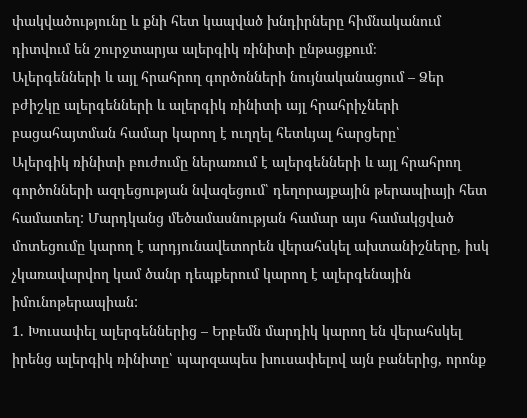փակվածությունը և քնի հետ կապված խնդիրները հիմնականում դիտվում են շուրջտարյա ալերգիկ ռինիտի ընթացքում։
Ալերգենների և այլ հրահրող գործոնների նույնականացում – Ձեր բժիշկը ալերգենների և ալերգիկ ռինիտի այլ հրահրիչների բացահայտման համար կարող է ուղղել հետևյալ հարցերը՝
Ալերգիկ ռինիտի բուժումը ներառում է ալերգենների և այլ հրահրող գործոնների ազդեցության նվազեցում՝ դեղորայքային թերապիայի հետ համատեղ: Մարդկանց մեծամասնության համար այս համակցված մոտեցումը կարող է արդյունավետորեն վերահսկել ախտանիշները, իսկ չկառավարվող կամ ծանր դեպքերում կարող է ալերգենային իմունոթերապիան:
1. Խուսափել ալերգեններից – Երբեմն մարդիկ կարող են վերահսկել իրենց ալերգիկ ռինիտը՝ պարզապես խուսափելով այն բաներից, որոնք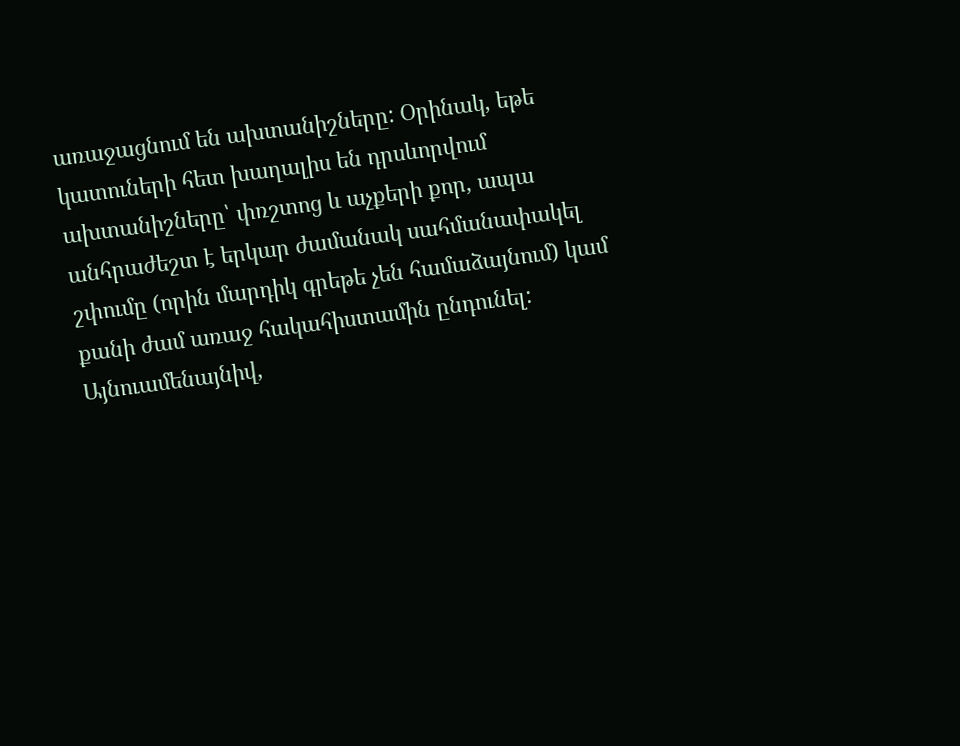առաջացնում են ախտանիշները: Օրինակ, եթե կատուների հետ խաղալիս են դրսևորվում ախտանիշները՝ փռշտոց և աչքերի քոր, ապա անհրաժեշտ է երկար ժամանակ սահմանափակել շփումը (որին մարդիկ գրեթե չեն համաձայնում) կամ քանի ժամ առաջ հակահիստամին ընդունել: Այնուամենայնիվ,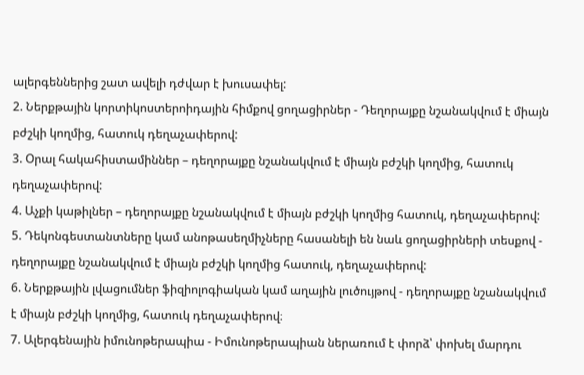ալերգեններից շատ ավելի դժվար է խուսափել:
2. Ներքթային կորտիկոստերոիդային հիմքով ցողացիրներ - Դեղորայքը նշանակվում է միայն բժշկի կողմից, հատուկ դեղաչափերով:
3. Օրալ հակահիստամիններ – դեղորայքը նշանակվում է միայն բժշկի կողմից, հատուկ դեղաչափերով:
4. Աչքի կաթիլներ – դեղորայքը նշանակվում է միայն բժշկի կողմից հատուկ, դեղաչափերով:
5. Դեկոնգեստանտները կամ անոթասեղմիչները հասանելի են նաև ցողացիրների տեսքով - դեղորայքը նշանակվում է միայն բժշկի կողմից հատուկ, դեղաչափերով:
6. Ներքթային լվացումներ ֆիզիոլոգիական կամ աղային լուծույթով - դեղորայքը նշանակվում է միայն բժշկի կողմից, հատուկ դեղաչափերով։
7. Ալերգենային իմունոթերապիա - Իմունոթերապիան ներառում է փորձ՝ փոխել մարդու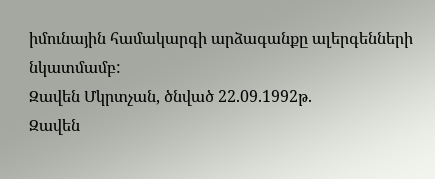իմունային համակարգի արձագանքը ալերգենների նկատմամբ:
Զավեն Մկրտչան, ծնված 22.09.1992թ.
Զավեն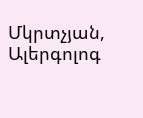Մկրտչյան, Ալերգոլոգ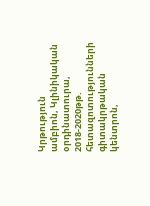Կրթություն
ամբիոն, Կլինիկական օրդինատուրա, 2018-2020թթ.
հետազոտությունների գիտակրթական կենտրոն,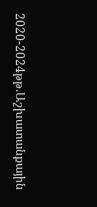2020-2024թթ.Աշխատանքային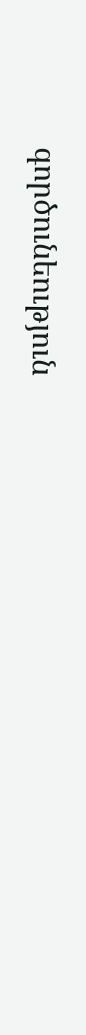գործունեություն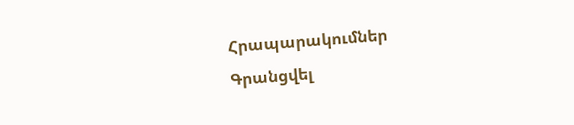Հրապարակումներ
Գրանցվել